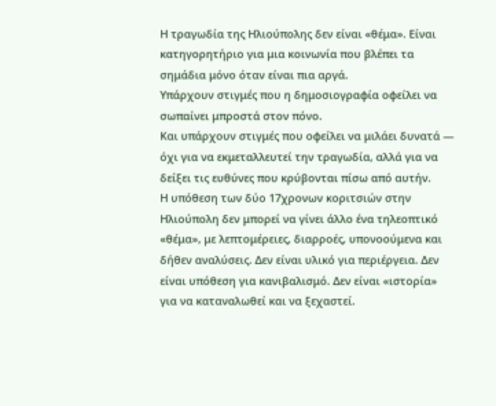Η τραγωδία της Ηλιούπολης δεν είναι «θέμα». Είναι κατηγορητήριο για μια κοινωνία που βλέπει τα σημάδια μόνο όταν είναι πια αργά.
Υπάρχουν στιγμές που η δημοσιογραφία οφείλει να σωπαίνει μπροστά στον πόνο.
Και υπάρχουν στιγμές που οφείλει να μιλάει δυνατά — όχι για να εκμεταλλευτεί την τραγωδία, αλλά για να δείξει τις ευθύνες που κρύβονται πίσω από αυτήν.
Η υπόθεση των δύο 17χρονων κοριτσιών στην Ηλιούπολη δεν μπορεί να γίνει άλλο ένα τηλεοπτικό «θέμα», με λεπτομέρειες, διαρροές, υπονοούμενα και δήθεν αναλύσεις. Δεν είναι υλικό για περιέργεια. Δεν είναι υπόθεση για κανιβαλισμό. Δεν είναι «ιστορία» για να καταναλωθεί και να ξεχαστεί.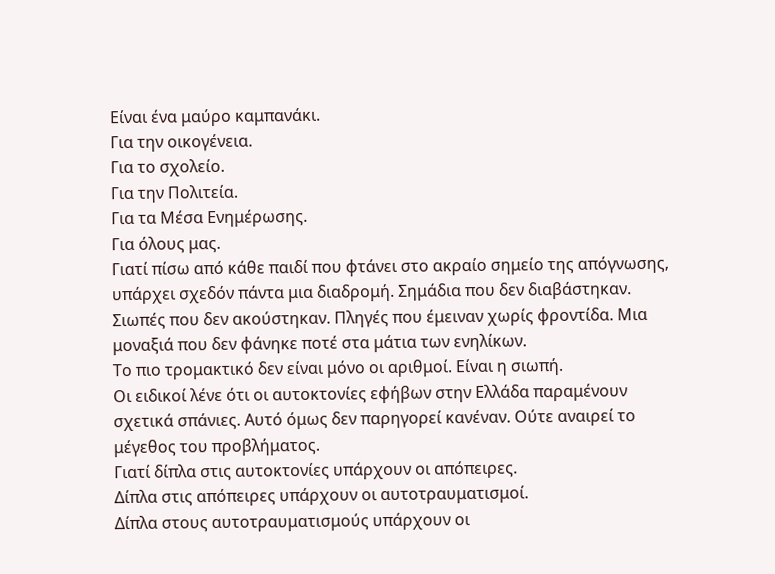Είναι ένα μαύρο καμπανάκι.
Για την οικογένεια.
Για το σχολείο.
Για την Πολιτεία.
Για τα Μέσα Ενημέρωσης.
Για όλους μας.
Γιατί πίσω από κάθε παιδί που φτάνει στο ακραίο σημείο της απόγνωσης, υπάρχει σχεδόν πάντα μια διαδρομή. Σημάδια που δεν διαβάστηκαν. Σιωπές που δεν ακούστηκαν. Πληγές που έμειναν χωρίς φροντίδα. Μια μοναξιά που δεν φάνηκε ποτέ στα μάτια των ενηλίκων.
Το πιο τρομακτικό δεν είναι μόνο οι αριθμοί. Είναι η σιωπή.
Οι ειδικοί λένε ότι οι αυτοκτονίες εφήβων στην Ελλάδα παραμένουν σχετικά σπάνιες. Αυτό όμως δεν παρηγορεί κανέναν. Ούτε αναιρεί το μέγεθος του προβλήματος.
Γιατί δίπλα στις αυτοκτονίες υπάρχουν οι απόπειρες.
Δίπλα στις απόπειρες υπάρχουν οι αυτοτραυματισμοί.
Δίπλα στους αυτοτραυματισμούς υπάρχουν οι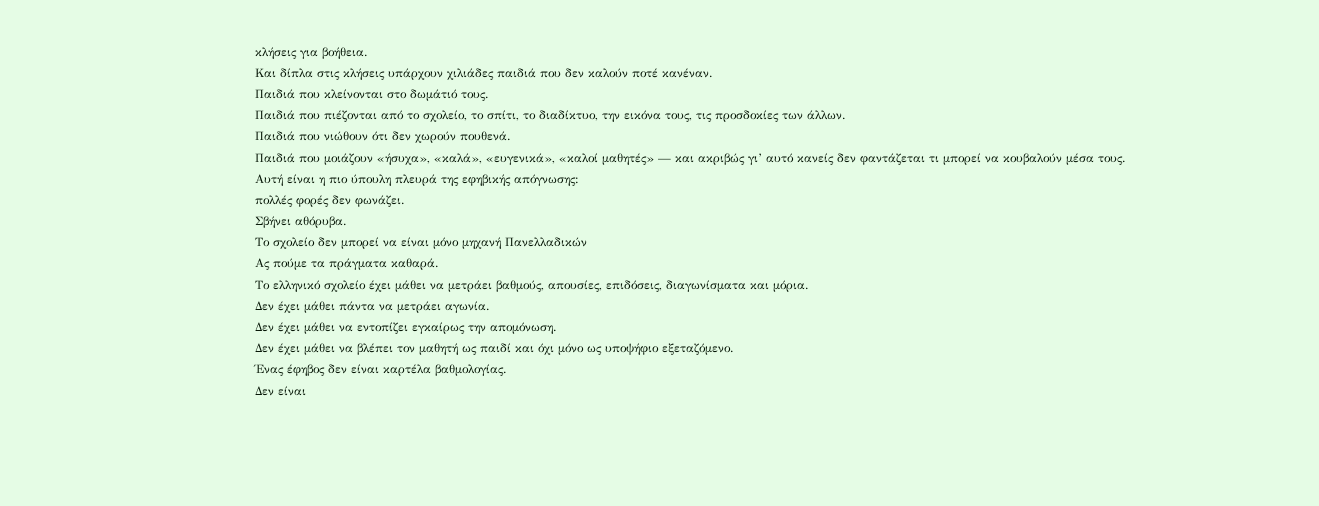κλήσεις για βοήθεια.
Και δίπλα στις κλήσεις υπάρχουν χιλιάδες παιδιά που δεν καλούν ποτέ κανέναν.
Παιδιά που κλείνονται στο δωμάτιό τους.
Παιδιά που πιέζονται από το σχολείο, το σπίτι, το διαδίκτυο, την εικόνα τους, τις προσδοκίες των άλλων.
Παιδιά που νιώθουν ότι δεν χωρούν πουθενά.
Παιδιά που μοιάζουν «ήσυχα», «καλά», «ευγενικά», «καλοί μαθητές» — και ακριβώς γι’ αυτό κανείς δεν φαντάζεται τι μπορεί να κουβαλούν μέσα τους.
Αυτή είναι η πιο ύπουλη πλευρά της εφηβικής απόγνωσης:
πολλές φορές δεν φωνάζει.
Σβήνει αθόρυβα.
Το σχολείο δεν μπορεί να είναι μόνο μηχανή Πανελλαδικών
Ας πούμε τα πράγματα καθαρά.
Το ελληνικό σχολείο έχει μάθει να μετράει βαθμούς, απουσίες, επιδόσεις, διαγωνίσματα και μόρια.
Δεν έχει μάθει πάντα να μετράει αγωνία.
Δεν έχει μάθει να εντοπίζει εγκαίρως την απομόνωση.
Δεν έχει μάθει να βλέπει τον μαθητή ως παιδί και όχι μόνο ως υποψήφιο εξεταζόμενο.
Ένας έφηβος δεν είναι καρτέλα βαθμολογίας.
Δεν είναι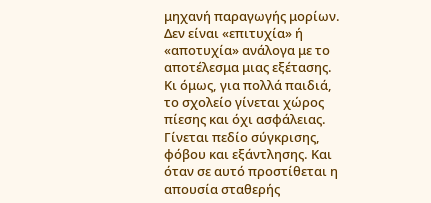μηχανή παραγωγής μορίων.
Δεν είναι «επιτυχία» ή «αποτυχία» ανάλογα με το αποτέλεσμα μιας εξέτασης.
Κι όμως, για πολλά παιδιά, το σχολείο γίνεται χώρος πίεσης και όχι ασφάλειας. Γίνεται πεδίο σύγκρισης, φόβου και εξάντλησης. Και όταν σε αυτό προστίθεται η απουσία σταθερής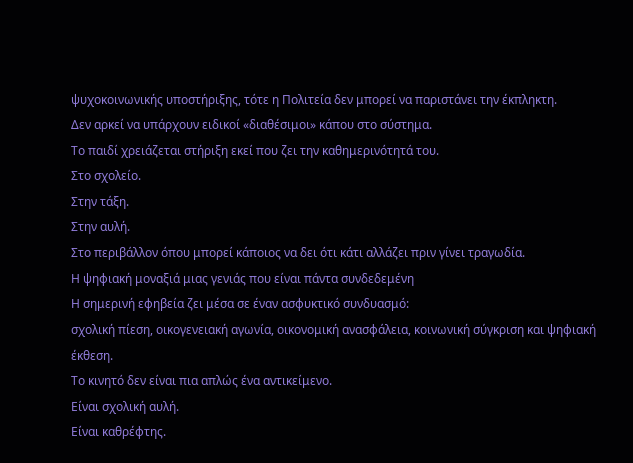ψυχοκοινωνικής υποστήριξης, τότε η Πολιτεία δεν μπορεί να παριστάνει την έκπληκτη.
Δεν αρκεί να υπάρχουν ειδικοί «διαθέσιμοι» κάπου στο σύστημα.
Το παιδί χρειάζεται στήριξη εκεί που ζει την καθημερινότητά του.
Στο σχολείο.
Στην τάξη.
Στην αυλή.
Στο περιβάλλον όπου μπορεί κάποιος να δει ότι κάτι αλλάζει πριν γίνει τραγωδία.
Η ψηφιακή μοναξιά μιας γενιάς που είναι πάντα συνδεδεμένη
Η σημερινή εφηβεία ζει μέσα σε έναν ασφυκτικό συνδυασμό:
σχολική πίεση, οικογενειακή αγωνία, οικονομική ανασφάλεια, κοινωνική σύγκριση και ψηφιακή έκθεση.
Το κινητό δεν είναι πια απλώς ένα αντικείμενο.
Είναι σχολική αυλή.
Είναι καθρέφτης.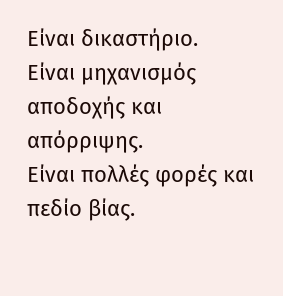Είναι δικαστήριο.
Είναι μηχανισμός αποδοχής και απόρριψης.
Είναι πολλές φορές και πεδίο βίας.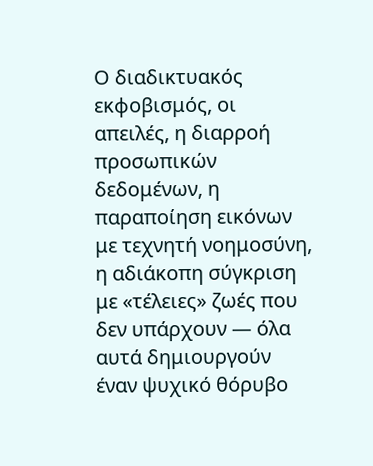Ο διαδικτυακός εκφοβισμός, οι απειλές, η διαρροή προσωπικών δεδομένων, η παραποίηση εικόνων με τεχνητή νοημοσύνη, η αδιάκοπη σύγκριση με «τέλειες» ζωές που δεν υπάρχουν — όλα αυτά δημιουργούν έναν ψυχικό θόρυβο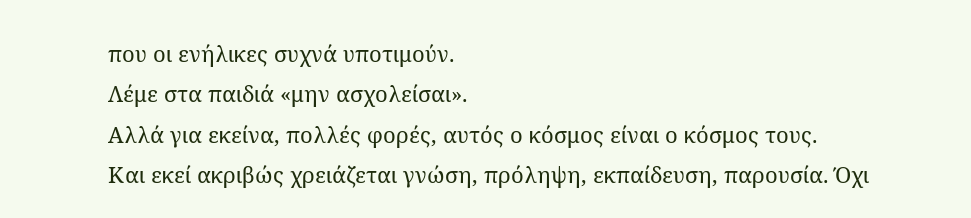που οι ενήλικες συχνά υποτιμούν.
Λέμε στα παιδιά «μην ασχολείσαι».
Αλλά για εκείνα, πολλές φορές, αυτός ο κόσμος είναι ο κόσμος τους.
Και εκεί ακριβώς χρειάζεται γνώση, πρόληψη, εκπαίδευση, παρουσία. Όχι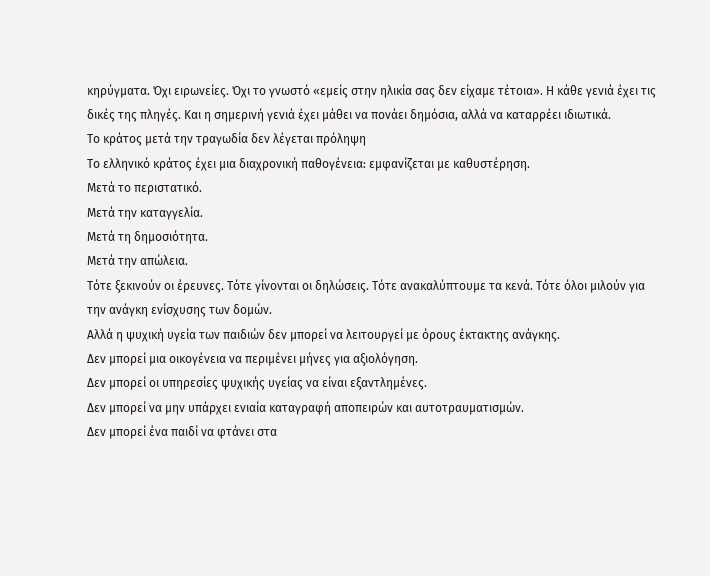κηρύγματα. Όχι ειρωνείες. Όχι το γνωστό «εμείς στην ηλικία σας δεν είχαμε τέτοια». Η κάθε γενιά έχει τις δικές της πληγές. Και η σημερινή γενιά έχει μάθει να πονάει δημόσια, αλλά να καταρρέει ιδιωτικά.
Το κράτος μετά την τραγωδία δεν λέγεται πρόληψη
Το ελληνικό κράτος έχει μια διαχρονική παθογένεια: εμφανίζεται με καθυστέρηση.
Μετά το περιστατικό.
Μετά την καταγγελία.
Μετά τη δημοσιότητα.
Μετά την απώλεια.
Τότε ξεκινούν οι έρευνες. Τότε γίνονται οι δηλώσεις. Τότε ανακαλύπτουμε τα κενά. Τότε όλοι μιλούν για την ανάγκη ενίσχυσης των δομών.
Αλλά η ψυχική υγεία των παιδιών δεν μπορεί να λειτουργεί με όρους έκτακτης ανάγκης.
Δεν μπορεί μια οικογένεια να περιμένει μήνες για αξιολόγηση.
Δεν μπορεί οι υπηρεσίες ψυχικής υγείας να είναι εξαντλημένες.
Δεν μπορεί να μην υπάρχει ενιαία καταγραφή αποπειρών και αυτοτραυματισμών.
Δεν μπορεί ένα παιδί να φτάνει στα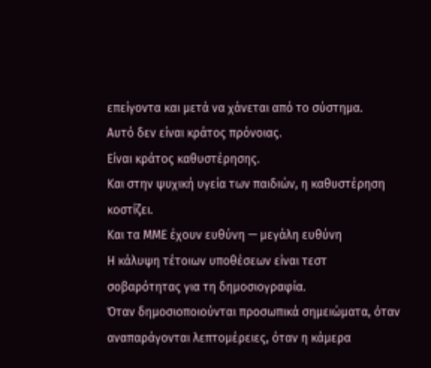επείγοντα και μετά να χάνεται από το σύστημα.
Αυτό δεν είναι κράτος πρόνοιας.
Είναι κράτος καθυστέρησης.
Και στην ψυχική υγεία των παιδιών, η καθυστέρηση κοστίζει.
Και τα ΜΜΕ έχουν ευθύνη — μεγάλη ευθύνη
Η κάλυψη τέτοιων υποθέσεων είναι τεστ σοβαρότητας για τη δημοσιογραφία.
Όταν δημοσιοποιούνται προσωπικά σημειώματα, όταν αναπαράγονται λεπτομέρειες, όταν η κάμερα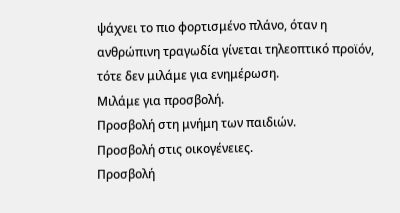ψάχνει το πιο φορτισμένο πλάνο, όταν η ανθρώπινη τραγωδία γίνεται τηλεοπτικό προϊόν, τότε δεν μιλάμε για ενημέρωση.
Μιλάμε για προσβολή.
Προσβολή στη μνήμη των παιδιών.
Προσβολή στις οικογένειες.
Προσβολή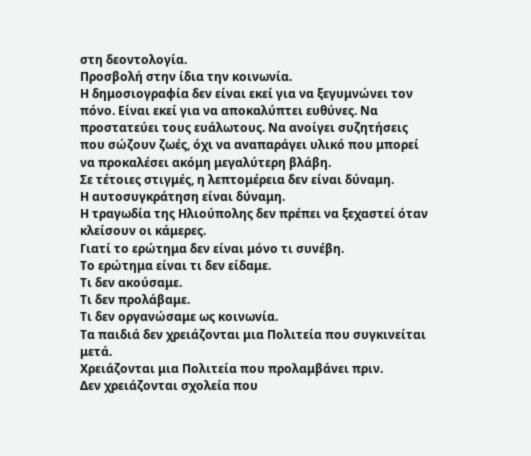στη δεοντολογία.
Προσβολή στην ίδια την κοινωνία.
Η δημοσιογραφία δεν είναι εκεί για να ξεγυμνώνει τον πόνο. Είναι εκεί για να αποκαλύπτει ευθύνες. Να προστατεύει τους ευάλωτους. Να ανοίγει συζητήσεις που σώζουν ζωές, όχι να αναπαράγει υλικό που μπορεί να προκαλέσει ακόμη μεγαλύτερη βλάβη.
Σε τέτοιες στιγμές, η λεπτομέρεια δεν είναι δύναμη.
Η αυτοσυγκράτηση είναι δύναμη.
Η τραγωδία της Ηλιούπολης δεν πρέπει να ξεχαστεί όταν κλείσουν οι κάμερες.
Γιατί το ερώτημα δεν είναι μόνο τι συνέβη.
Το ερώτημα είναι τι δεν είδαμε.
Τι δεν ακούσαμε.
Τι δεν προλάβαμε.
Τι δεν οργανώσαμε ως κοινωνία.
Τα παιδιά δεν χρειάζονται μια Πολιτεία που συγκινείται μετά.
Χρειάζονται μια Πολιτεία που προλαμβάνει πριν.
Δεν χρειάζονται σχολεία που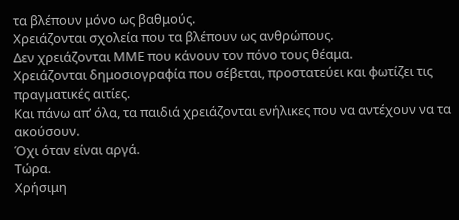τα βλέπουν μόνο ως βαθμούς.
Χρειάζονται σχολεία που τα βλέπουν ως ανθρώπους.
Δεν χρειάζονται ΜΜΕ που κάνουν τον πόνο τους θέαμα.
Χρειάζονται δημοσιογραφία που σέβεται, προστατεύει και φωτίζει τις πραγματικές αιτίες.
Και πάνω απ’ όλα, τα παιδιά χρειάζονται ενήλικες που να αντέχουν να τα ακούσουν.
Όχι όταν είναι αργά.
Τώρα.
Χρήσιμη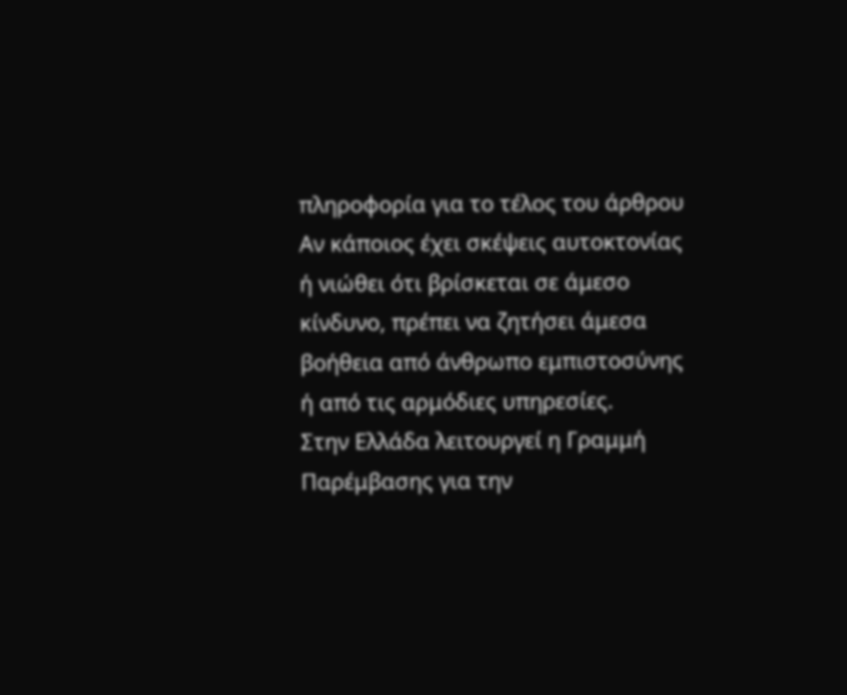πληροφορία για το τέλος του άρθρου
Αν κάποιος έχει σκέψεις αυτοκτονίας ή νιώθει ότι βρίσκεται σε άμεσο κίνδυνο, πρέπει να ζητήσει άμεσα βοήθεια από άνθρωπο εμπιστοσύνης ή από τις αρμόδιες υπηρεσίες.
Στην Ελλάδα λειτουργεί η Γραμμή Παρέμβασης για την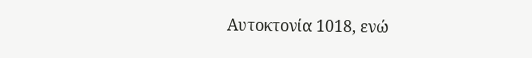Αυτοκτονία 1018, ενώ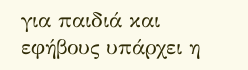για παιδιά και εφήβους υπάρχει η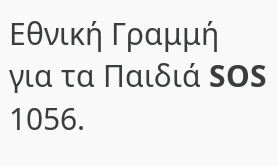Εθνική Γραμμή για τα Παιδιά SOS 1056.